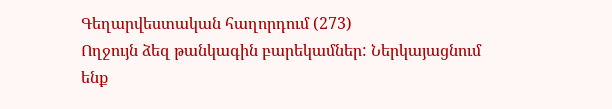Գեղարվեստական հաղորդում (273)
Ողջույն ձեզ թանկագին բարեկամներ: Ներկայացնում ենք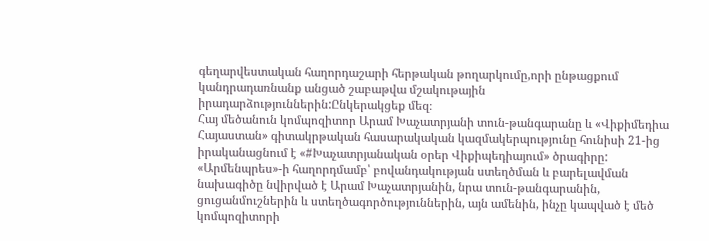գեղարվեստական հաղորդաշարի հերթական թողարկումը,որի ընթացքում կանդրադառնանք անցած շաբաթվա մշակութային իրադարձություններին:Ընկերակցեք մեզ։
Հայ մեծանուն կոմպոզիտոր Արամ Խաչատրյանի տուն-թանգարանը և «Վիքիմեդիա Հայաստան» գիտակրթական հասարակական կազմակերպությունը հունիսի 21-ից իրականացնում է «#Խաչատրյանական օրեր Վիքիպեդիայում» ծրագիրը:
«Արմենպրես»-ի հաղորդմամբ՝ բովանդակության ստեղծման և բարելավման նախագիծը նվիրված է Արամ Խաչատրյանին, նրա տուն-թանգարանին, ցուցանմուշներին և ստեղծագործություններին, այն ամենին, ինչը կապված է մեծ կոմպոզիտորի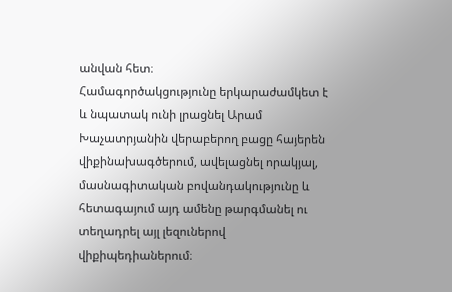անվան հետ։
Համագործակցությունը երկարաժամկետ է և նպատակ ունի լրացնել Արամ Խաչատրյանին վերաբերող բացը հայերեն վիքինախագծերում, ավելացնել որակյալ, մասնագիտական բովանդակությունը և հետագայում այդ ամենը թարգմանել ու տեղադրել այլ լեզուներով վիքիպեդիաներում։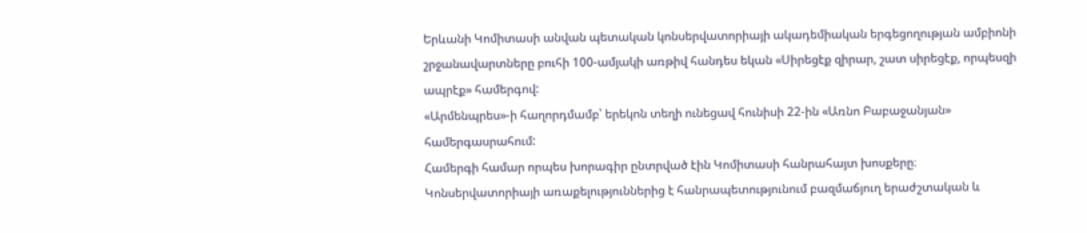Երևանի Կոմիտասի անվան պետական կոնսերվատորիայի ակադեմիական երգեցողության ամբիոնի շրջանավարտները բուհի 100-ամյակի առթիվ հանդես եկան «Սիրեցէք զիրար, շատ սիրեցէք, որպեսզի ապրէք» համերգով:
«Արմենպրես»-ի հաղորդմամբ՝ երեկոն տեղի ունեցավ հունիսի 22-ին «Առնո Բաբաջանյան» համերգասրահում:
Համերգի համար որպես խորագիր ընտրված էին Կոմիտասի հանրահայտ խոսքերը։
Կոնսերվատորիայի առաքելություններից է հանրապետությունում բազմաճյուղ երաժշտական և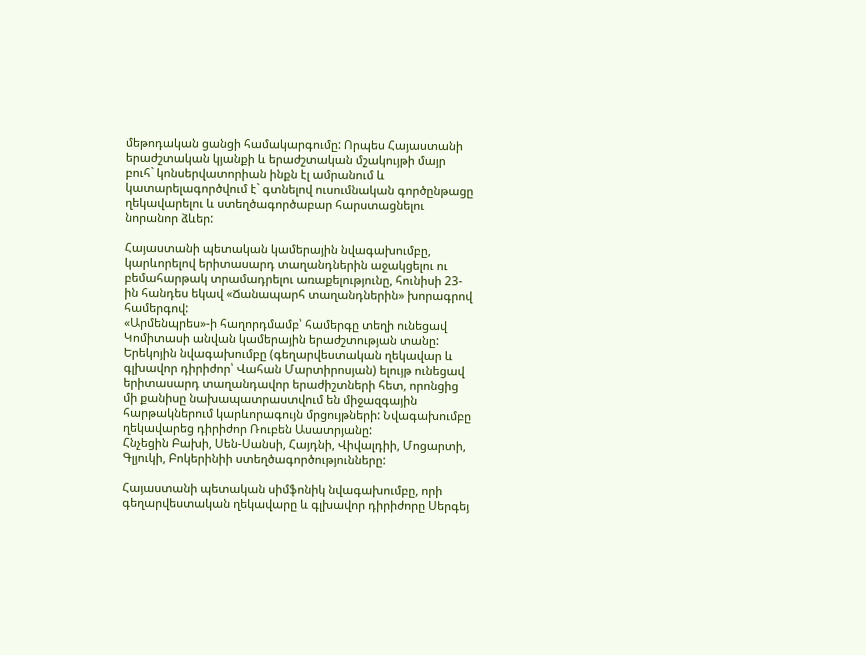մեթոդական ցանցի համակարգումը: Որպես Հայաստանի երաժշտական կյանքի և երաժշտական մշակույթի մայր բուհ` կոնսերվատորիան ինքն էլ ամրանում և կատարելագործվում է` գտնելով ուսումնական գործընթացը ղեկավարելու և ստեղծագործաբար հարստացնելու նորանոր ձևեր:

Հայաստանի պետական կամերային նվագախումբը, կարևորելով երիտասարդ տաղանդներին աջակցելու ու բեմահարթակ տրամադրելու առաքելությունը, հունիսի 23-ին հանդես եկավ «Ճանապարհ տաղանդներին» խորագրով համերգով:
«Արմենպրես»-ի հաղորդմամբ՝ համերգը տեղի ունեցավ Կոմիտասի անվան կամերային երաժշտության տանը:
Երեկոյին նվագախումբը (գեղարվեստական ղեկավար և գլխավոր դիրիժոր՝ Վահան Մարտիրոսյան) ելույթ ունեցավ երիտասարդ տաղանդավոր երաժիշտների հետ, որոնցից մի քանիսը նախապատրաստվում են միջազգային հարթակներում կարևորագույն մրցույթների: Նվագախումբը ղեկավարեց դիրիժոր Ռուբեն Ասատրյանը:
Հնչեցին Բախի, Սեն-Սանսի, Հայդնի, Վիվալդիի, Մոցարտի, Գլյուկի, Բոկերինիի ստեղծագործությունները:

Հայաստանի պետական սիմֆոնիկ նվագախումբը, որի գեղարվեստական ղեկավարը և գլխավոր դիրիժորը Սերգեյ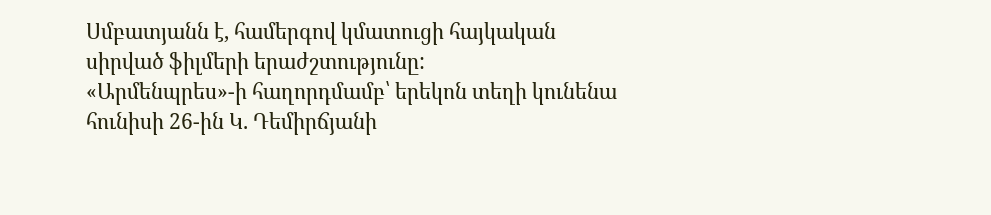Սմբատյանն է, համերգով կմատուցի հայկական սիրված ֆիլմերի երաժշտությունը:
«Արմենպրես»-ի հաղորդմամբ՝ երեկոն տեղի կունենա հունիսի 26-ին Կ. Դեմիրճյանի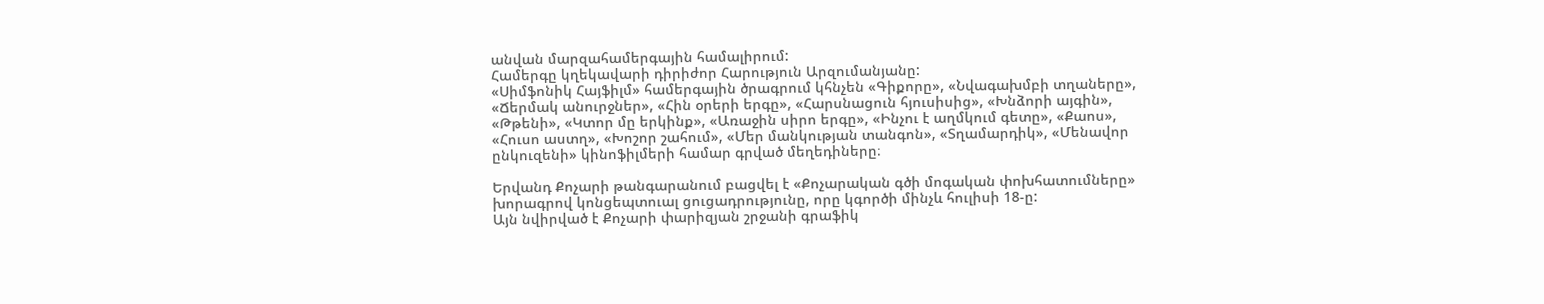անվան մարզահամերգային համալիրում:
Համերգը կղեկավարի դիրիժոր Հարություն Արզումանյանը:
«Սիմֆոնիկ Հայֆիլմ» համերգային ծրագրում կհնչեն «Գիքորը», «Նվագախմբի տղաները», «Ճերմակ անուրջներ», «Հին օրերի երգը», «Հարսնացուն հյուսիսից», «Խնձորի այգին», «Թթենի», «Կտոր մը երկինք», «Առաջին սիրո երգը», «Ինչու է աղմկում գետը», «Քաոս», «Հուսո աստղ», «Խոշոր շահում», «Մեր մանկության տանգոն», «Տղամարդիկ», «Մենավոր ընկուզենի» կինոֆիլմերի համար գրված մեղեդիները։

Երվանդ Քոչարի թանգարանում բացվել է «Քոչարական գծի մոգական փոխհատումները» խորագրով կոնցեպտուալ ցուցադրությունը, որը կգործի մինչև հուլիսի 18-ը:
Այն նվիրված է Քոչարի փարիզյան շրջանի գրաֆիկ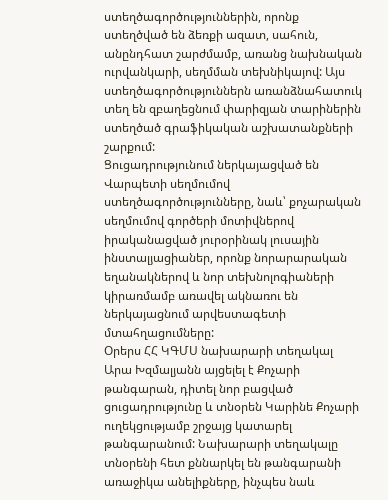ստեղծագործություններին, որոնք ստեղծված են ձեռքի ազատ, սահուն, անընդհատ շարժմամբ, առանց նախնական ուրվանկարի, սեղմման տեխնիկայով: Այս ստեղծագործություններն առանձնահատուկ տեղ են զբաղեցնում փարիզյան տարիներին ստեղծած գրաֆիկական աշխատանքների շարքում:
Ցուցադրությունում ներկայացված են Վարպետի սեղմումով ստեղծագործությունները, նաև՝ քոչարական սեղմումով գործերի մոտիվներով իրականացված յուրօրինակ լուսային ինստալյացիաներ, որոնք նորարարական եղանակներով և նոր տեխնոլոգիաների կիրառմամբ առավել ակնառու են ներկայացնում արվեստագետի մտահղացումները:
Օրերս ՀՀ ԿԳՄՍ նախարարի տեղակալ Արա Խզմալյանն այցելել է Քոչարի թանգարան, դիտել նոր բացված ցուցադրությունը և տնօրեն Կարինե Քոչարի ուղեկցությամբ շրջայց կատարել թանգարանում: Նախարարի տեղակալը տնօրենի հետ քննարկել են թանգարանի առաջիկա անելիքները, ինչպես նաև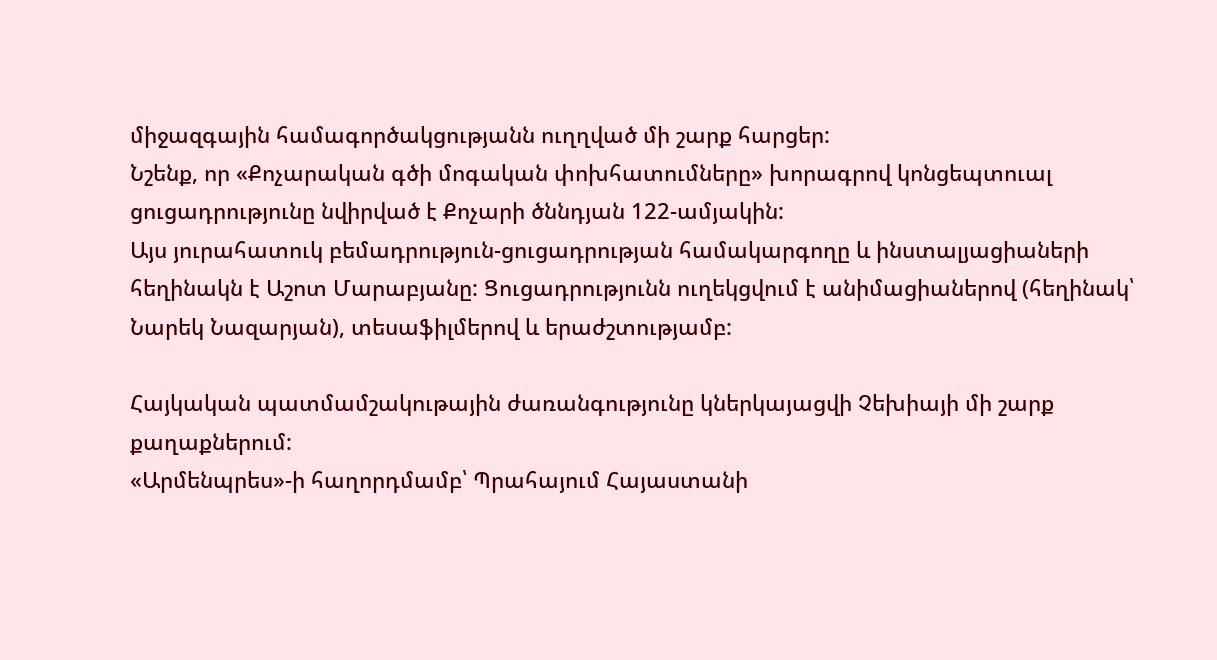միջազգային համագործակցությանն ուղղված մի շարք հարցեր:
Նշենք, որ «Քոչարական գծի մոգական փոխհատումները» խորագրով կոնցեպտուալ ցուցադրությունը նվիրված է Քոչարի ծննդյան 122-ամյակին:
Այս յուրահատուկ բեմադրություն-ցուցադրության համակարգողը և ինստալյացիաների հեղինակն է Աշոտ Մարաբյանը: Ցուցադրությունն ուղեկցվում է անիմացիաներով (հեղինակ՝ Նարեկ Նազարյան), տեսաֆիլմերով և երաժշտությամբ:

Հայկական պատմամշակութային ժառանգությունը կներկայացվի Չեխիայի մի շարք քաղաքներում:
«Արմենպրես»-ի հաղորդմամբ՝ Պրահայում Հայաստանի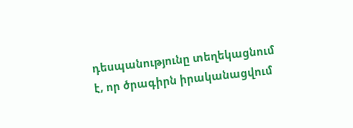դեսպանությունը տեղեկացնում է, որ ծրագիրն իրականացվում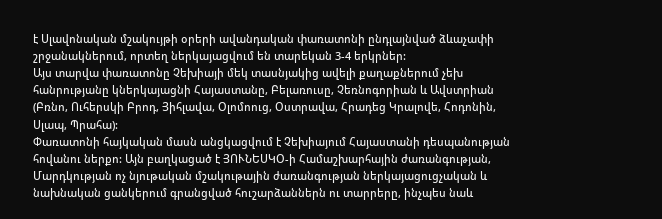է Սլավոնական մշակույթի օրերի ավանդական փառատոնի ընդլայնված ձևաչափի շրջանակներում, որտեղ ներկայացվում են տարեկան 3-4 երկրներ:
Այս տարվա փառատոնը Չեխիայի մեկ տասնյակից ավելի քաղաքներում չեխ հանրությանը կներկայացնի Հայաստանը, Բելառուսը, Չեռնոգորիան և Ավստրիան (Բռնո, Ուհերսկի Բրոդ, Յիհլավա, Օլոմոուց, Օստրավա, Հրադեց Կրալովե, Հոդոնին, Սլապ, Պրահա):
Փառատոնի հայկական մասն անցկացվում է Չեխիայում Հայաստանի դեսպանության հովանու ներքո: Այն բաղկացած է ՅՈՒՆԵՍԿՕ-ի Համաշխարհային ժառանգության, Մարդկության ոչ նյութական մշակութային ժառանգության ներկայացուցչական և նախնական ցանկերում գրանցված հուշարձաններն ու տարրերը, ինչպես նաև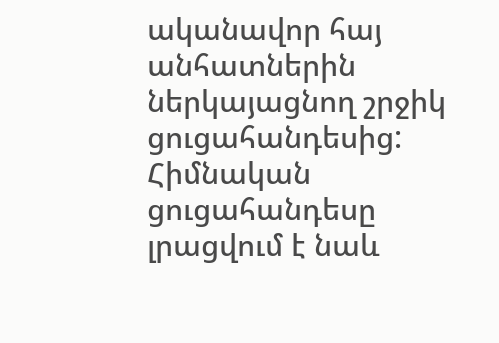ականավոր հայ անհատներին ներկայացնող շրջիկ ցուցահանդեսից:
Հիմնական ցուցահանդեսը լրացվում է նաև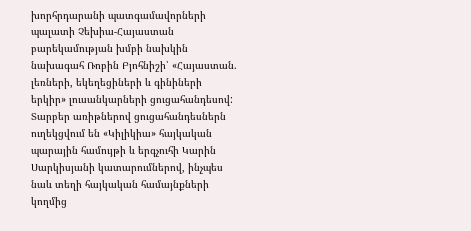խորհրդարանի պատգամավորների պալատի Չեխիա-Հայաստան բարեկամության խմբի նախկին նախագահ Ռոբին Բյոհնիշի՝ «Հայաստան. լեռների, եկեղեցիների և գինիների երկիր» լուսանկարների ցուցահանդեսով: Տարբեր առիթներով ցուցահանդեսներն ուղեկցվում են «Կիլիկիա» հայկական պարային համույթի և երգչուհի Կարին Սարկիսյանի կատարումներով, ինչպես նաև տեղի հայկական համայնքների կողմից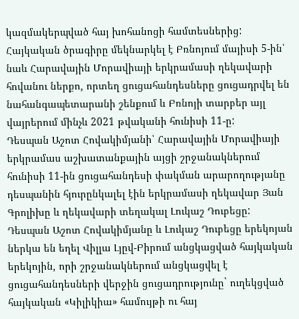կազմակերպված հայ խոհանոցի համտեսներից:
Հայկական ծրագիրը մեկնարկել է Բռնոյում մայիսի 5-ին՝ նաև Հարավային Մորավիայի երկրամասի ղեկավարի հովանու ներքո, որտեղ ցուցահանդեսները ցուցադրվել են նահանգապետարանի շենքում և Բռնոյի տարբեր այլ վայրերում մինչև 2021 թվականի հունիսի 11-ը:
Դեսպան Աշոտ Հովակիմյանի՝ Հարավային Մորավիայի երկրամաս աշխատանքային այցի շրջանակներում հունիսի 11-ին ցուցահանդեսի փակման արարողությանը դեսպանին հյուրընկալել էին երկրամասի ղեկավար Յան Գրոլիխը և ղեկավարի տեղակալ Լուկաշ Դուբեցը: Դեսպան Աշոտ Հովակիմյանը և Լուկաշ Դուբեցը երեկոյան ներկա են եղել Վիլլա Լյըվ-Բիրում անցկացված հայկական երեկոյին, որի շրջանակներում անցկացվել է ցուցահանդեսների վերջին ցուցադրությունը` ուղեկցված հայկական «Կիլիկիա» համույթի ու հայ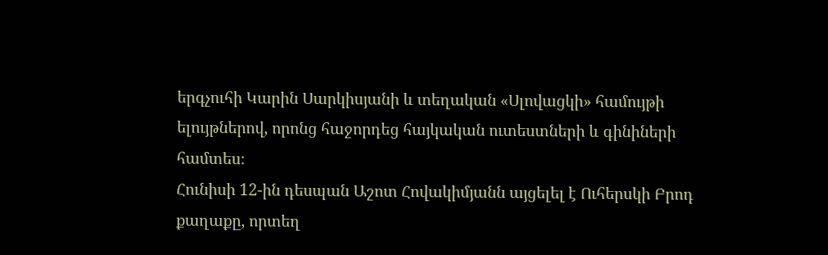երգչուհի Կարին Սարկիսյանի և տեղական «Սլովացկի» համույթի ելույթներով, որոնց հաջորդեց հայկական ուտեստների և գինիների համտես։
Հունիսի 12-ին դեսպան Աշոտ Հովակիմյանն այցելել է Ուհերսկի Բրոդ քաղաքը, որտեղ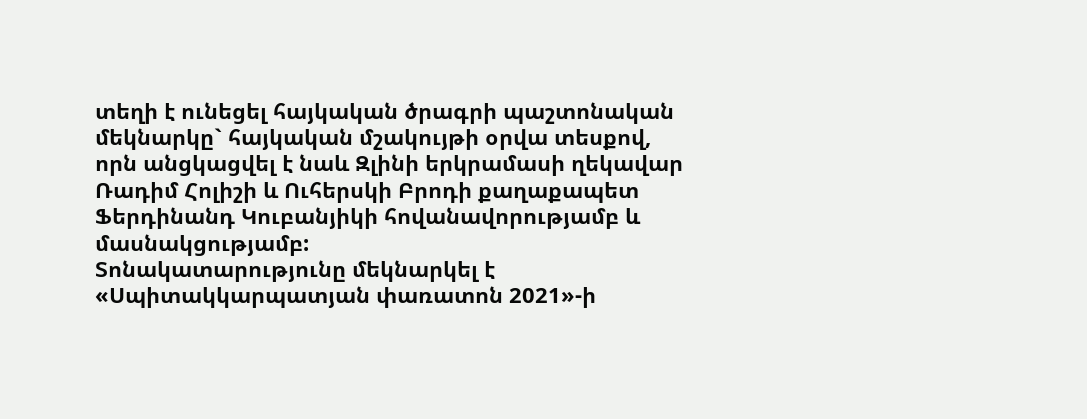տեղի է ունեցել հայկական ծրագրի պաշտոնական մեկնարկը` հայկական մշակույթի օրվա տեսքով, որն անցկացվել է նաև Զլինի երկրամասի ղեկավար Ռադիմ Հոլիշի և Ուհերսկի Բրոդի քաղաքապետ Ֆերդինանդ Կուբանյիկի հովանավորությամբ և մասնակցությամբ:
Տոնակատարությունը մեկնարկել է «Սպիտակկարպատյան փառատոն 2021»-ի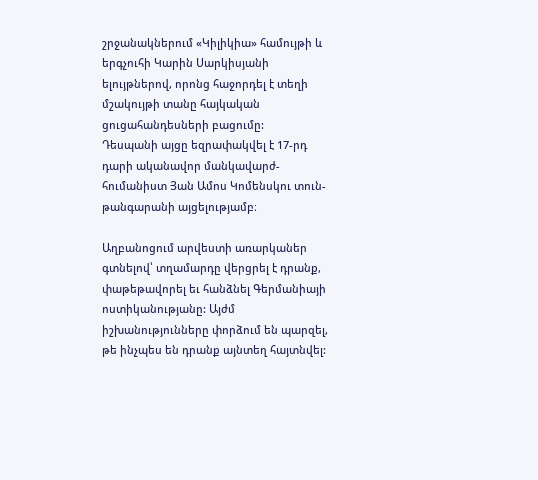շրջանակներում «Կիլիկիա» համույթի և երգչուհի Կարին Սարկիսյանի ելույթներով, որոնց հաջորդել է տեղի մշակույթի տանը հայկական ցուցահանդեսների բացումը:
Դեսպանի այցը եզրափակվել է 17-րդ դարի ականավոր մանկավարժ-հումանիստ Յան Ամոս Կոմենսկու տուն-թանգարանի այցելությամբ։

Աղբանոցում արվեստի առարկաներ գտնելով՝ տղամարդը վերցրել է դրանք, փաթեթավորել եւ հանձնել Գերմանիայի ոստիկանությանը: Այժմ իշխանությունները փորձում են պարզել, թե ինչպես են դրանք այնտեղ հայտնվել: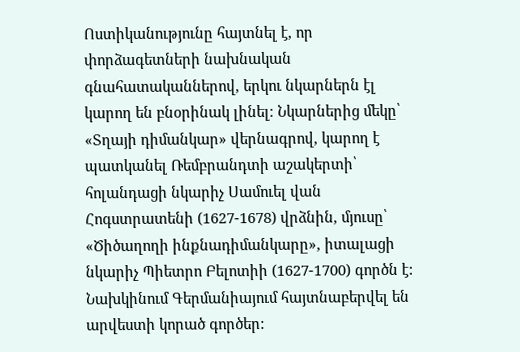Ոստիկանությունը հայտնել է, որ փորձագետների նախնական գնահատականներով, երկու նկարներն էլ կարող են բնօրինակ լինել։ Նկարներից մեկը՝ «Տղայի դիմանկար» վերնագրով, կարող է պատկանել Ռեմբրանդտի աշակերտի՝ հոլանդացի նկարիչ Սամուել վան Հոգստրատենի (1627-1678) վրձնին, մյուսը՝ «Ծիծաղողի ինքնադիմանկարը», իտալացի նկարիչ Պիետրո Բելոտիի (1627-1700) գործն է:
Նախկինում Գերմանիայում հայտնաբերվել են արվեստի կորած գործեր: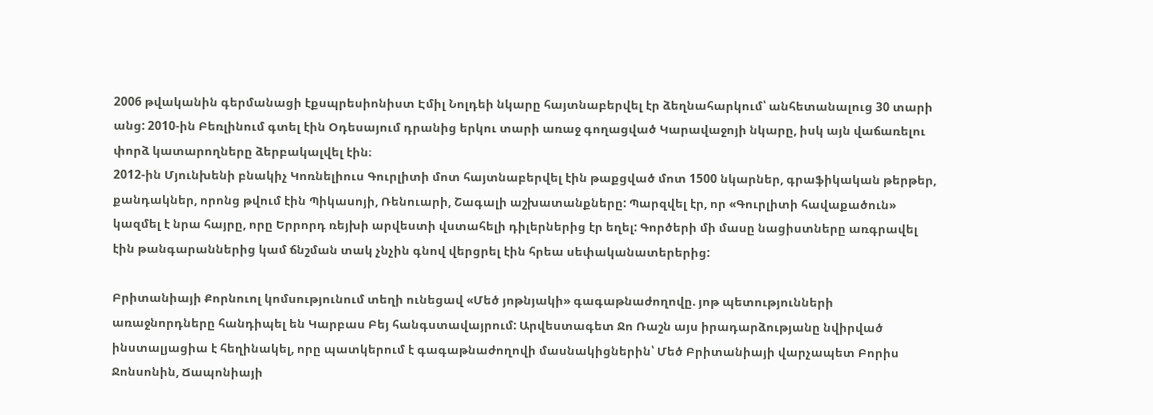2006 թվականին գերմանացի էքսպրեսիոնիստ Էմիլ Նոլդեի նկարը հայտնաբերվել էր ձեղնահարկում՝ անհետանալուց 30 տարի անց: 2010-ին Բեռլինում գտել էին Օդեսայում դրանից երկու տարի առաջ գողացված Կարավաջոյի նկարը, իսկ այն վաճառելու փորձ կատարողները ձերբակալվել էին։
2012-ին Մյունխենի բնակիչ Կոռնելիուս Գուրլիտի մոտ հայտնաբերվել էին թաքցված մոտ 1500 նկարներ, գրաֆիկական թերթեր, քանդակներ, որոնց թվում էին Պիկասոյի, Ռենուարի, Շագալի աշխատանքները: Պարզվել էր, որ «Գուրլիտի հավաքածուն» կազմել է նրա հայրը, որը Երրորդ ռեյխի արվեստի վստահելի դիլերներից էր եղել: Գործերի մի մասը նացիստները առգրավել էին թանգարաններից կամ ճնշման տակ չնչին գնով վերցրել էին հրեա սեփականատերերից:

Բրիտանիայի Քորնուոլ կոմսությունում տեղի ունեցավ «Մեծ յոթնյակի» գագաթնաժողովը. յոթ պետությունների առաջնորդները հանդիպել են Կարբաս Բեյ հանգստավայրում: Արվեստագետ Ջո Ռաշն այս իրադարձությանը նվիրված ինստալյացիա է հեղինակել, որը պատկերում է գագաթնաժողովի մասնակիցներին՝ Մեծ Բրիտանիայի վարչապետ Բորիս Ջոնսոնին, Ճապոնիայի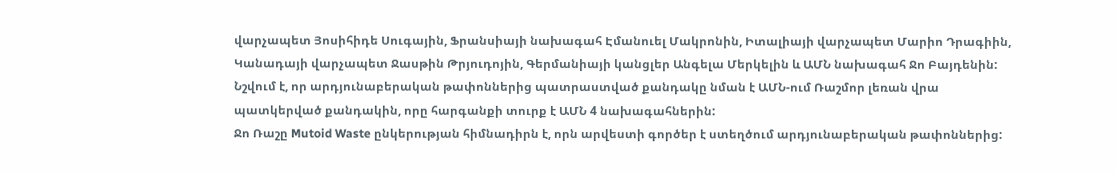վարչապետ Յոսիհիդե Սուգային, Ֆրանսիայի նախագահ Էմանուել Մակրոնին, Իտալիայի վարչապետ Մարիո Դրագիին, Կանադայի վարչապետ Ջասթին Թրյուդոյին, Գերմանիայի կանցլեր Անգելա Մերկելին և ԱՄՆ նախագահ Ջո Բայդենին:
Նշվում է, որ արդյունաբերական թափոններից պատրաստված քանդակը նման է ԱՄՆ-ում Ռաշմոր լեռան վրա պատկերված քանդակին, որը հարգանքի տուրք է ԱՄՆ 4 նախագահներին:
Ջո Ռաշը Mutoid Waste ընկերության հիմնադիրն է, որն արվեստի գործեր է ստեղծում արդյունաբերական թափոններից: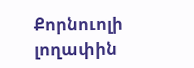Քորնուոլի լողափին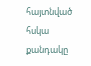հայտնված հսկա քանդակը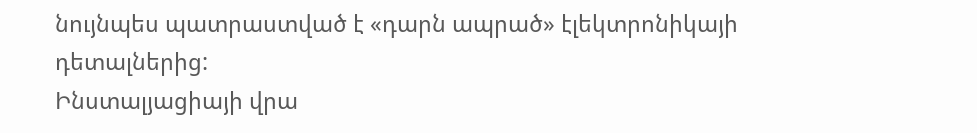նույնպես պատրաստված է «դարն ապրած» էլեկտրոնիկայի դետալներից:
Ինստալյացիայի վրա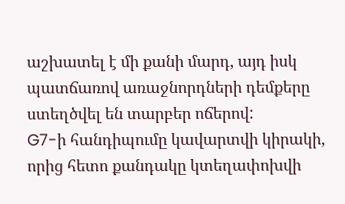աշխատել է մի քանի մարդ, այդ իսկ պատճառով առաջնորդների դեմքերը ստեղծվել են տարբեր ոճերով:
G7-ի հանդիպումը կավարտվի կիրակի, որից հետո քանդակը կտեղափոխվի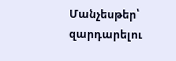Մանչեսթեր՝ զարդարելու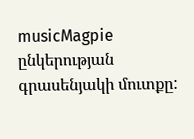musicMagpie ընկերության գրասենյակի մուտքը: